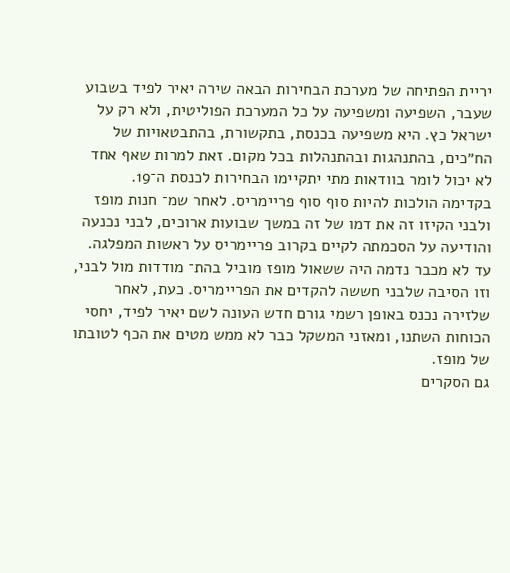יריית הפתיחה של מערכת הבחירות הבאה שירה יאיר לפיד בשבוע שעבר, השפיעה ומשפיעה על כל המערכת הפוליטית, ולא רק על ישראל כץ. היא משפיעה בכנסת, בתקשורת, בהתבטאויות של הח״כים, בהתנהגות ובהתנהלות בכל מקום. זאת למרות שאף אחד לא יכול לומר בוודאות מתי יתקיימו הבחירות לכנסת ה־19.
בקדימה הולכות להיות סוף סוף פריימריס. לאחר שמ־ חנות מופז ולבני הקיזו זה את דמו של זה במשך שבועות ארוכים, לבני נכנעה והודיעה על הסכמתה לקיים בקרוב פריימריס על ראשות המפלגה.
עד לא מכבר נדמה היה ששאול מופז מוביל בהת־ מודדות מול לבני, וזו הסיבה שלבני חששה להקדים את הפריימריס. כעת, לאחר שלזירה נכנס באופן רשמי גורם חדש העונה לשם יאיר לפיד, יחסי הכוחות השתנו, ומאזני המשקל כבר לא ממש מטים את הכף לטובתו של מופז.
גם הסקרים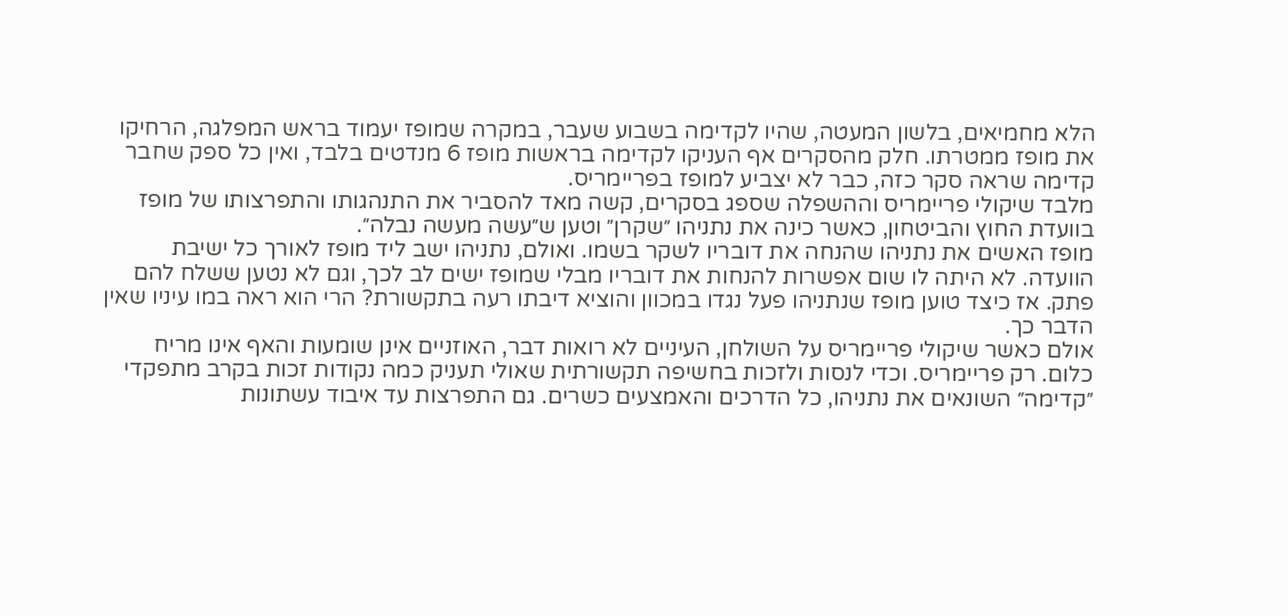הלא מחמיאים, בלשון המעטה, שהיו לקדימה בשבוע שעבר, במקרה שמופז יעמוד בראש המפלגה, הרחיקו את מופז ממטרתו. חלק מהסקרים אף העניקו לקדימה בראשות מופז 6 מנדטים בלבד, ואין כל ספק שחבר קדימה שראה סקר כזה, כבר לא יצביע למופז בפריימריס.
מלבד שיקולי פריימריס וההשפלה שספג בסקרים, קשה מאד להסביר את התנהגותו והתפרצותו של מופז בוועדת החוץ והביטחון, כאשר כינה את נתניהו ״שקרן״ וטען ש״עשה מעשה נבלה״.
מופז האשים את נתניהו שהנחה את דובריו לשקר בשמו. ואולם, נתניהו ישב ליד מופז לאורך כל ישיבת הוועדה. לא היתה לו שום אפשרות להנחות את דובריו מבלי שמופז ישים לב לכך, וגם לא נטען ששלח להם פתק. אז כיצד טוען מופז שנתניהו פעל נגדו במכוון והוציא דיבתו רעה בתקשורת? הרי הוא ראה במו עיניו שאין הדבר כך.
אולם כאשר שיקולי פריימריס על השולחן, העיניים לא רואות דבר, האוזניים אינן שומעות והאף אינו מריח כלום. רק פריימריס. וכדי לנסות ולזכות בחשיפה תקשורתית שאולי תעניק כמה נקודות זכות בקרב מתפקדי ״קדימה״ השונאים את נתניהו, כל הדרכים והאמצעים כשרים. גם התפרצות עד איבוד עשתונות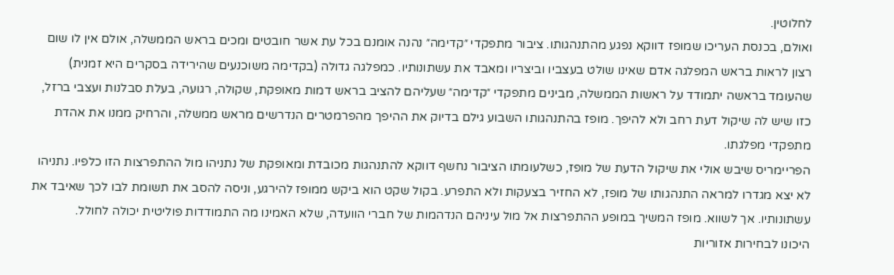לחלוטין.
ואולם, בכנסת העריכו שמופז דווקא נפגע מהתנהגותו. ציבור מתפקדי ״קדימה״ נהנה אומנם בכל עת אשר חובטים ומכים בראש הממשלה, אולם אין לו שום רצון לראות בראש המפלגה אדם שאינו שולט בעצביו וביצריו ומאבד את עשתונותיו. כמפלגה גדולה (בקדימה משוכנעים שהירידה בסקרים היא זמנית) שהעומד בראשה יתמודד על ראשות הממשלה, מבינים מתפקדי ״קדימה״ שעליהם להציב בראש דמות מאופקת, שקולה, רגועה, בעלת סבלנות ועצבי ברזל, כזו שיש לה שיקול דעת רחב ולא להיפך. מופז בהתנהגותו השבוע גילם בדיוק את ההיפך מהפרמטרים הנדרשים מראש ממשלה, והרחיק ממנו את אהדת מתפקדי מפלגתו.
הפריימריס שיבש אולי את שיקול הדעת של מופז, כשלעומתו הציבור נחשף דווקא להתנהגות מכובדת ומאופקת של נתניהו מול ההתפרצות הזו כלפיו. נתניהו לא יצא מגדרו למראה התנהגותו של מופז, לא החזיר בצעקות ולא התפרע. בקול שקט הוא ביקש ממופז להירגע, וניסה להסב את תשומת לבו לכך שאיבד את עשתונותיו. אך לשווא. מופז המשיך במופע ההתפרצות אל מול עיניהם הנדהמות של חברי הוועדה, שלא האמינו מה התמודדות פוליטית יכולה לחולל.
היכונו לבחירות אזוריות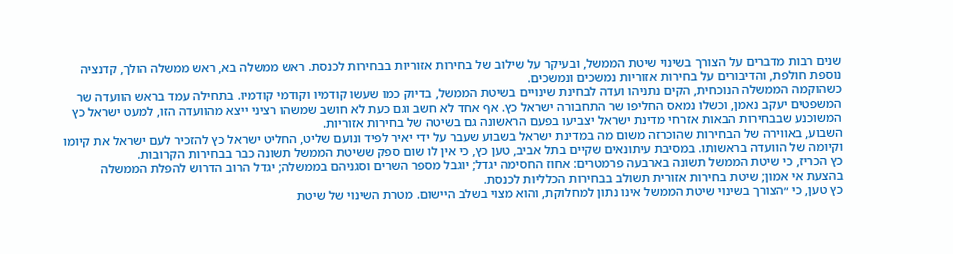שנים רבות מדברים על הצורך בשינוי שיטת הממשל, ובעיקר על שילוב של בחירות אזוריות בבחירות לכנסת. ראש ממשלה בא, ראש ממשלה הולך, קדנציה נוספת חולפת, והדיבורים על בחירות אזוריות נמשכים ונמשכים.
כשהוקמה הממשלה הנוכחית, הקים נתניהו ועדה לבחינת שינויים בשיטת הממשל, בדיוק כמו שעשו קודמיו וקודמי קודמיו. בתחילה עמד בראש הוועדה שר המשפטים יעקב נאמן, וכשלו נמאס החליפו שר התחבורה ישראל כץ. אף אחד לא חשב וגם כעת לא חושב שמשהו רציני ייצא מהוועדה הזו, למעט ישראל כץ המשוכנע שבבחירות הבאות אזרחי מדינת ישראל יצביעו בפעם הראשונה גם בשיטה של בחירות אזוריות.
השבוע, באווירה של הבחירות שהוכרזה משום מה במדינת ישראל בשבוע שעבר על ידי יאיר לפיד ונועם שליט, החליט ישראל כץ להזכיר לעם ישראל את קיומו וקיומה של הוועדה בראשותו. במסיבת עיתונאים שקיים בתל אביב, טען כץ, כי אין לו שום ספק ששיטת הממשל תשונה כבר בבחירות הקרובות.
כץ הכריז, כי שיטת הממשל תשונה בארבעה פרמטרים: אחוז החסימה יגדל; יוגבל מספר השרים וסגניהם בממשלה; יגדל הרוב הדרוש להפלת הממשלה בהצעת אי אמון; שיטת בחירות אזורית תשולב בבחירות הכלליות לכנסת.
כץ טען, כי ״הצורך בשינוי שיטת הממשל אינו נתון למחלוקת, והוא מצוי בשלב היישום. מטרת השינוי של שיטת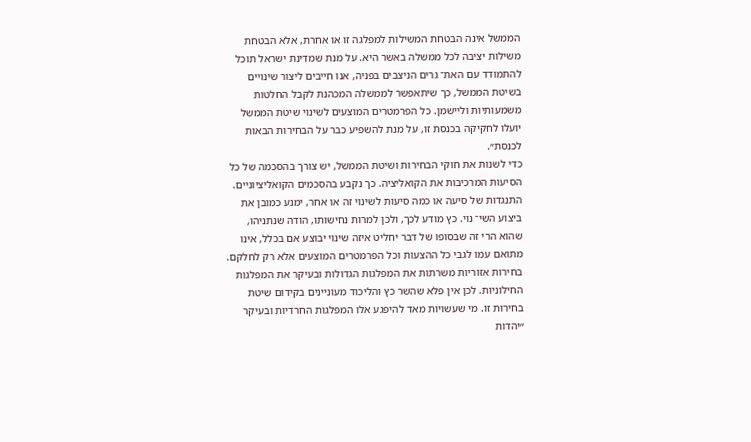הממשל אינה הבטחת המשילות למפלגה זו או אחרת, אלא הבטחת משילות יציבה לכל ממשלה באשר היא. על מנת שמדינת ישראל תוכל להתמודד עם האת־ גרים הניצבים בפניה, אנו חייבים ליצור שינויים בשיטת הממשל, כך שיתאפשר לממשלה המכהנת לקבל החלטות משמעותיות וליישמן. כל הפרמטרים המוצעים לשינוי שיטת הממשל יועלו לחקיקה בכנסת זו, על מנת להשפיע כבר על הבחירות הבאות לכנסת״.
כדי לשנות את חוקי הבחירות ושיטת הממשל, יש צורך בהסכמה של כל הסיעות המרכיבות את הקואליציה. כך נקבע בהסכמים הקואליציוניים. התנגדות של סיעה או כמה סיעות לשינוי זה או אחר, ימנע כמובן את ביצוע השי־ נוי. כץ מודע לכך, ולכן למרות נחישותו, הודה שנתניהו, שהוא הרי זה שבסופו של דבר יחליט איזה שינוי יבוצע אם בכלל, אינו מתואם עמו לגבי כל ההצעות וכל הפרמטרים המוצעים אלא רק לחלקם.
בחירות אזוריות משרתות את המפלגות הגדולות ובעיקר את המפלגות החילוניות. לכן אין פלא שהשר כץ והליכוד מעוניינים בקידום שיטת בחירות זו. מי שעשויות מאד להיפגע אלו המפלגות החרדיות ובעיקר ״יהדות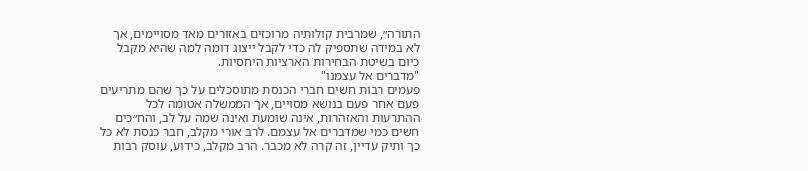התורה״, שמרבית קולותיה מרוכזים באזורים מאד מסויימים, אך לא במידה שתספיק לה כדי לקבל ייצוג דומה למה שהיא מקבל כיום בשיטת הבחירות הארציות היחסיות.
"מדברים אל עצמנו"
פעמים רבות חשים חברי הכנסת מתוסכלים על כך שהם מתריעים פעם אחר פעם בנושא מסויים, אך הממשלה אטומה לכל ההתרעות והאזהרות, אינה שומעת ואינה שמה על לב, והח״כים חשים כמי שמדברים אל עצמם. לרב אורי מקלב, חבר כנסת לא כל כך ותיק עדיין, זה קרה לא מכבר. הרב מקלב, כידוע, עוסק רבות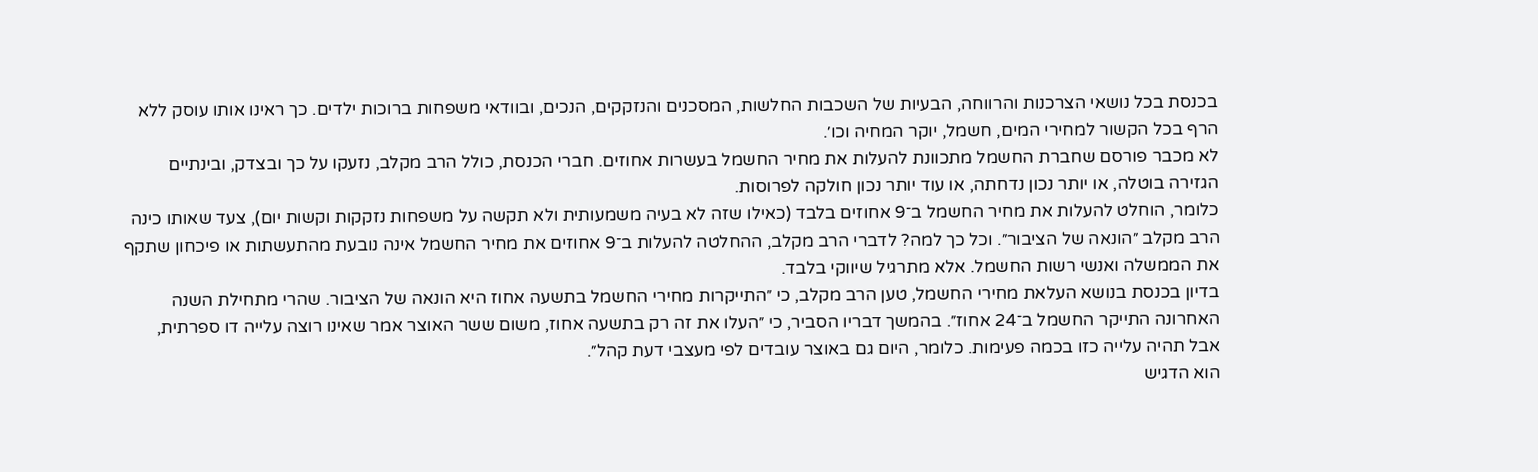בכנסת בכל נושאי הצרכנות והרווחה, הבעיות של השכבות החלשות, המסכנים והנזקקים, הנכים, ובוודאי משפחות ברוכות ילדים. כך ראינו אותו עוסק ללא הרף בכל הקשור למחירי המים, חשמל, יוקר המחיה וכו׳.
לא מכבר פורסם שחברת החשמל מתכוונת להעלות את מחיר החשמל בעשרות אחוזים. חברי הכנסת, כולל הרב מקלב, נזעקו על כך ובצדק, ובינתיים הגזירה בוטלה, או יותר נכון נדחתה, או עוד יותר נכון חולקה לפרוסות.
כלומר, הוחלט להעלות את מחיר החשמל ב־9 אחוזים בלבד (כאילו שזה לא בעיה משמעותית ולא תקשה על משפחות נזקקות וקשות יום), צעד שאותו כינה הרב מקלב ״הונאה של הציבור״. וכל כך למה? לדברי הרב מקלב, ההחלטה להעלות ב־9 אחוזים את מחיר החשמל אינה נובעת מהתעשתות או פיכחון שתקף את הממשלה ואנשי רשות החשמל. אלא מתרגיל שיווקי בלבד.
בדיון בכנסת בנושא העלאת מחירי החשמל, טען הרב מקלב, כי ״התייקרות מחירי החשמל בתשעה אחוז היא הונאה של הציבור. שהרי מתחילת השנה האחרונה התייקר החשמל ב־24 אחוז״. בהמשך דבריו הסביר, כי ״העלו את זה רק בתשעה אחוז, משום ששר האוצר אמר שאינו רוצה עלייה דו ספרתית, אבל תהיה עלייה כזו בכמה פעימות. כלומר, היום גם באוצר עובדים לפי מעצבי דעת קהל״.
הוא הדגיש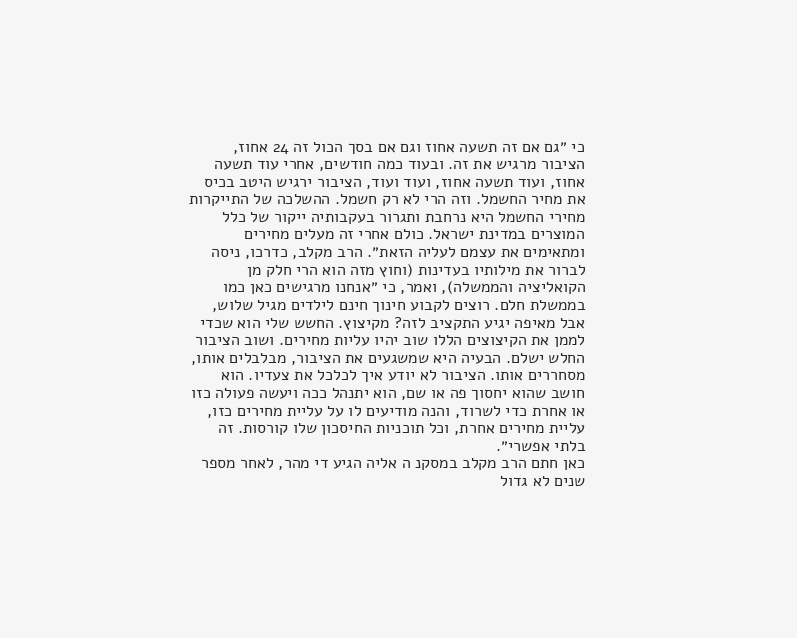כי ״גם אם זה תשעה אחוז וגם אם בסך הכול זה 24 אחוז, הציבור מרגיש את זה. ובעוד כמה חודשים, אחרי עוד תשעה אחוז, ועוד תשעה אחוז, ועוד ועוד, הציבור ירגיש היטב בכיס את מחיר החשמל. וזה הרי לא רק חשמל. ההשלכה של התייקרות מחירי החשמל היא נרחבת ותגרור בעקבותיה ייקור של כלל המוצרים במדינת ישראל. כולם אחרי זה מעלים מחירים ומתאימים את עצמם לעליה הזאת״. הרב מקלב, כדרכו, ניסה לברור את מילותיו בעדינות (וחוץ מזה הוא הרי חלק מן הקואליציה והממשלה), ואמר, כי ״אנחנו מרגישים כאן כמו בממשלת חלם. רוצים לקבוע חינוך חינם לילדים מגיל שלוש, אבל מאיפה יגיע התקציב לזה? מקיצוץ. החשש שלי הוא שכדי לממן את הקיצוצים הללו שוב יהיו עליות מחירים. ושוב הציבור החלש ישלם. הבעיה היא שמשגעים את הציבור, מבלבלים אותו, מסחררים אותו. הציבור לא יודע איך לכלכל את צעדיו. הוא חושב שהוא יחסוך פה או שם, הוא יתנהל ככה ויעשה פעולה כזו או אחרת כדי לשרוד, והנה מודיעים לו על עליית מחירים כזו, עליית מחירים אחרת, וכל תוכניות החיסכון שלו קורסות. זה בלתי אפשרי״.
כאן חתם הרב מקלב במסקנ ה אליה הגיע די מהר, לאחר מספר שנים לא גדול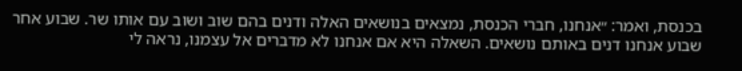בכנסת, ואמר: ״אנחנו, חברי הכנסת, נמצאים בנושאים האלה ודנים בהם שוב ושוב עם אותו שר. שבוע אחר שבוע אנחנו דנים באותם נושאים. השאלה היא אם אנחנו לא מדברים אל עצמנו, נראה לי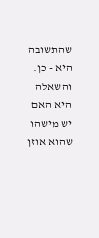שהתשובה היא - כן. והשאלה היא האם יש מישהו שהוא אוזן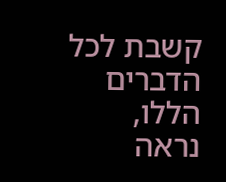קשבת לכל הדברים הללו, נראה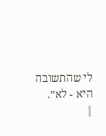לי שהתשובה היא - לא״.
|